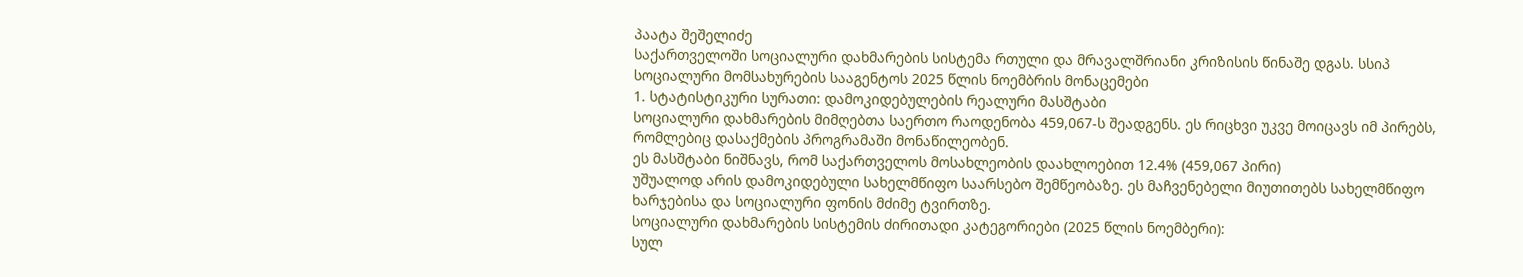პაატა შეშელიძე
საქართველოში სოციალური დახმარების სისტემა რთული და მრავალშრიანი კრიზისის წინაშე დგას. სსიპ სოციალური მომსახურების სააგენტოს 2025 წლის ნოემბრის მონაცემები
1. სტატისტიკური სურათი: დამოკიდებულების რეალური მასშტაბი
სოციალური დახმარების მიმღებთა საერთო რაოდენობა 459,067-ს შეადგენს. ეს რიცხვი უკვე მოიცავს იმ პირებს, რომლებიც დასაქმების პროგრამაში მონაწილეობენ.
ეს მასშტაბი ნიშნავს, რომ საქართველოს მოსახლეობის დაახლოებით 12.4% (459,067 პირი)
უშუალოდ არის დამოკიდებული სახელმწიფო საარსებო შემწეობაზე. ეს მაჩვენებელი მიუთითებს სახელმწიფო ხარჯებისა და სოციალური ფონის მძიმე ტვირთზე.
სოციალური დახმარების სისტემის ძირითადი კატეგორიები (2025 წლის ნოემბერი):
სულ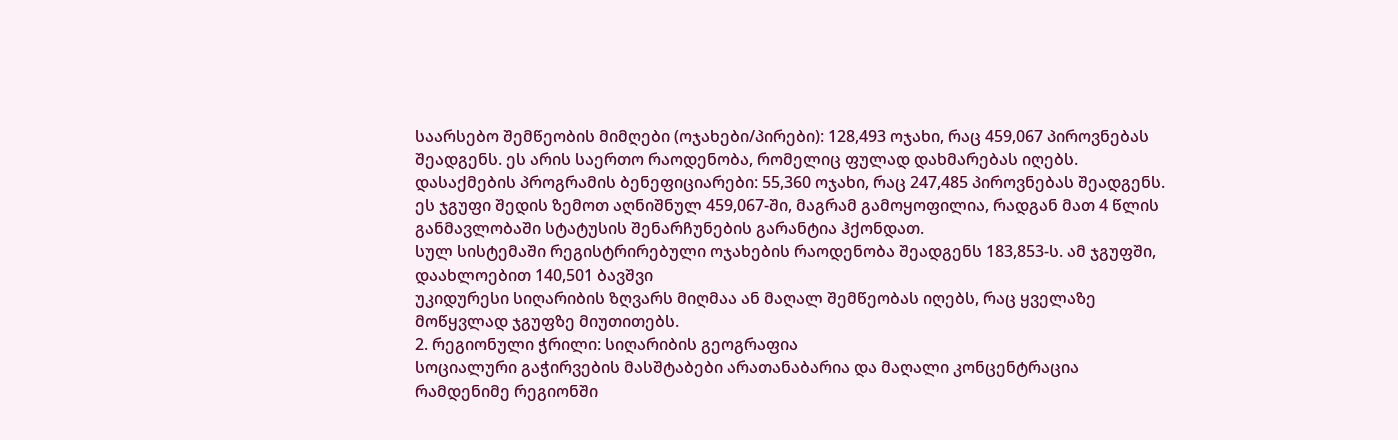საარსებო შემწეობის მიმღები (ოჯახები/პირები): 128,493 ოჯახი, რაც 459,067 პიროვნებას შეადგენს. ეს არის საერთო რაოდენობა, რომელიც ფულად დახმარებას იღებს.
დასაქმების პროგრამის ბენეფიციარები: 55,360 ოჯახი, რაც 247,485 პიროვნებას შეადგენს. ეს ჯგუფი შედის ზემოთ აღნიშნულ 459,067-ში, მაგრამ გამოყოფილია, რადგან მათ 4 წლის განმავლობაში სტატუსის შენარჩუნების გარანტია ჰქონდათ.
სულ სისტემაში რეგისტრირებული ოჯახების რაოდენობა შეადგენს 183,853-ს. ამ ჯგუფში, დაახლოებით 140,501 ბავშვი
უკიდურესი სიღარიბის ზღვარს მიღმაა ან მაღალ შემწეობას იღებს, რაც ყველაზე მოწყვლად ჯგუფზე მიუთითებს.
2. რეგიონული ჭრილი: სიღარიბის გეოგრაფია
სოციალური გაჭირვების მასშტაბები არათანაბარია და მაღალი კონცენტრაცია რამდენიმე რეგიონში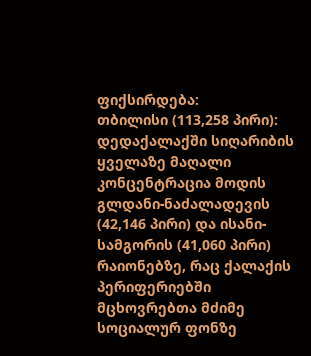ფიქსირდება:
თბილისი (113,258 პირი): დედაქალაქში სიღარიბის ყველაზე მაღალი კონცენტრაცია მოდის გლდანი-ნაძალადევის (42,146 პირი) და ისანი-სამგორის (41,060 პირი) რაიონებზე, რაც ქალაქის პერიფერიებში მცხოვრებთა მძიმე სოციალურ ფონზე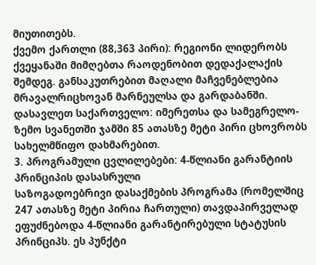მიუთითებს.
ქვემო ქართლი (88,363 პირი): რეგიონი ლიდერობს ქვეყანაში მიმღებთა რაოდენობით დედაქალაქის შემდეგ. განსაკუთრებით მაღალი მაჩვენებლებია მრავალრიცხოვან მარნეულსა და გარდაბანში.
დასავლეთ საქართველო: იმერეთსა და სამეგრელო-ზემო სვანეთში ჯამში 85 ათასზე მეტი პირი ცხოვრობს სახელმწიფო დახმარებით.
3. პროგრამული ცვლილებები: 4-წლიანი გარანტიის პრინციპის დასასრული
საზოგადოებრივი დასაქმების პროგრამა (რომელშიც 247 ათასზე მეტი პირია ჩართული) თავდაპირველად ეფუძნებოდა 4-წლიანი გარანტირებული სტატუსის პრინციპს. ეს პუნქტი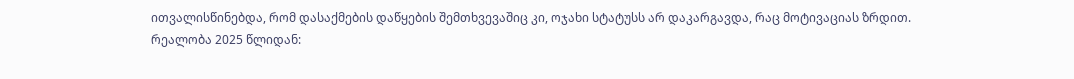ითვალისწინებდა, რომ დასაქმების დაწყების შემთხვევაშიც კი, ოჯახი სტატუსს არ დაკარგავდა, რაც მოტივაციას ზრდით.
რეალობა 2025 წლიდან: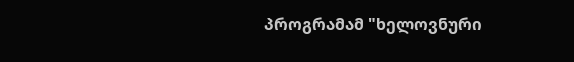პროგრამამ "ხელოვნური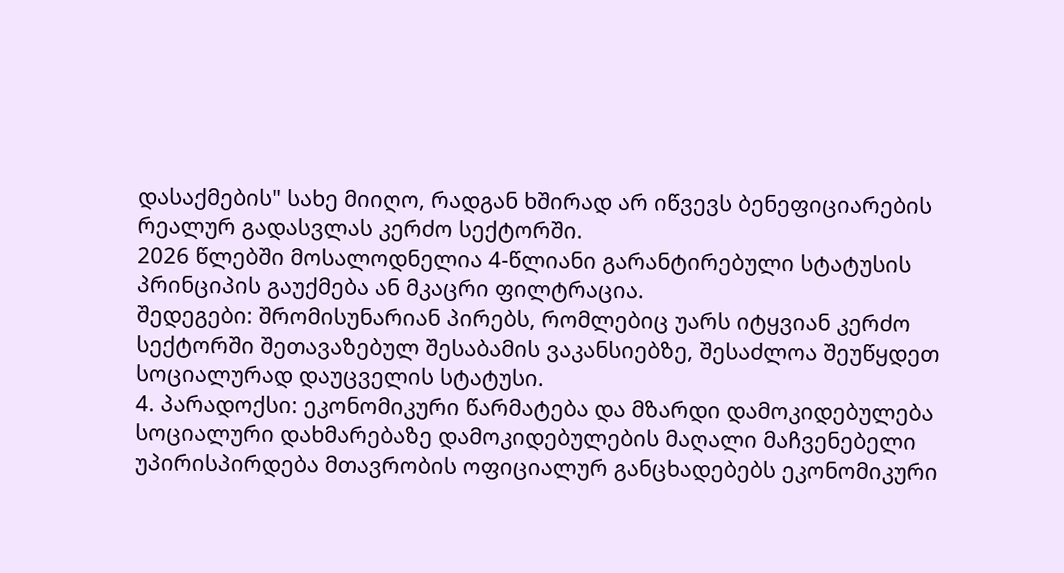დასაქმების" სახე მიიღო, რადგან ხშირად არ იწვევს ბენეფიციარების რეალურ გადასვლას კერძო სექტორში.
2026 წლებში მოსალოდნელია 4-წლიანი გარანტირებული სტატუსის პრინციპის გაუქმება ან მკაცრი ფილტრაცია.
შედეგები: შრომისუნარიან პირებს, რომლებიც უარს იტყვიან კერძო სექტორში შეთავაზებულ შესაბამის ვაკანსიებზე, შესაძლოა შეუწყდეთ სოციალურად დაუცველის სტატუსი.
4. პარადოქსი: ეკონომიკური წარმატება და მზარდი დამოკიდებულება
სოციალური დახმარებაზე დამოკიდებულების მაღალი მაჩვენებელი უპირისპირდება მთავრობის ოფიციალურ განცხადებებს ეკონომიკური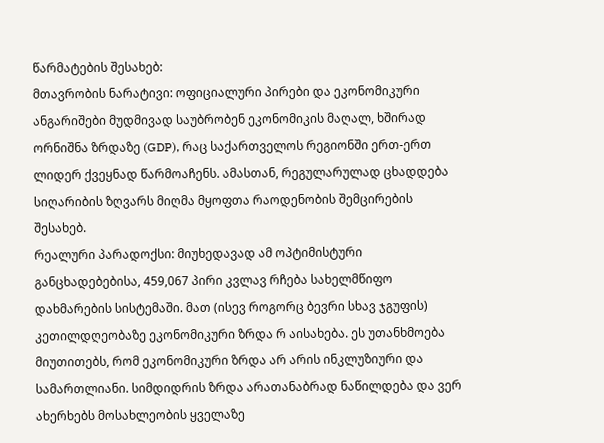წარმატების შესახებ:
მთავრობის ნარატივი: ოფიციალური პირები და ეკონომიკური ანგარიშები მუდმივად საუბრობენ ეკონომიკის მაღალ, ხშირად ორნიშნა ზრდაზე (GDP), რაც საქართველოს რეგიონში ერთ-ერთ ლიდერ ქვეყნად წარმოაჩენს. ამასთან, რეგულარულად ცხადდება სიღარიბის ზღვარს მიღმა მყოფთა რაოდენობის შემცირების შესახებ.
რეალური პარადოქსი: მიუხედავად ამ ოპტიმისტური განცხადებებისა, 459,067 პირი კვლავ რჩება სახელმწიფო დახმარების სისტემაში. მათ (ისევ როგორც ბევრი სხავ ჯგუფის) კეთილდღეობაზე ეკონომიკური ზრდა რ აისახება. ეს უთანხმოება მიუთითებს, რომ ეკონომიკური ზრდა არ არის ინკლუზიური და სამართლიანი. სიმდიდრის ზრდა არათანაბრად ნაწილდება და ვერ ახერხებს მოსახლეობის ყველაზე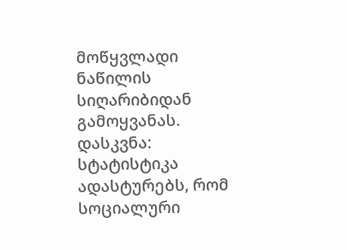მოწყვლადი ნაწილის სიღარიბიდან გამოყვანას.
დასკვნა: სტატისტიკა ადასტურებს, რომ სოციალური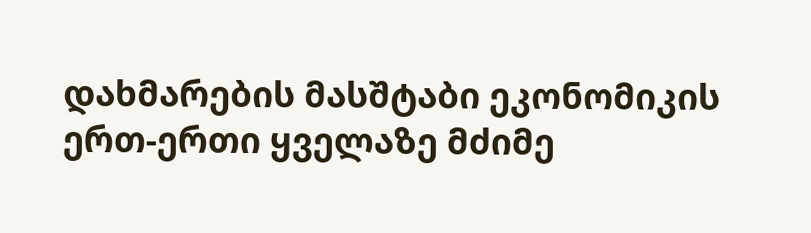დახმარების მასშტაბი ეკონომიკის ერთ-ერთი ყველაზე მძიმე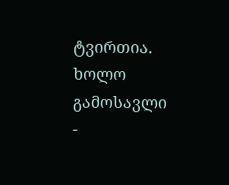ტვირთია. ხოლო გამოსავლი -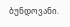ბუნდოვანი.